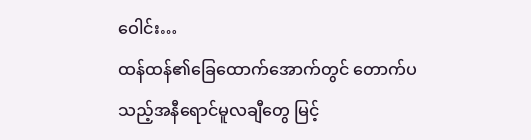ဝေါင်း…
ထန်ထန်၏ခြေထောက်အောက်တွင် တောက်ပသည့်အနီရောင်မူလချီတွေ မြင့်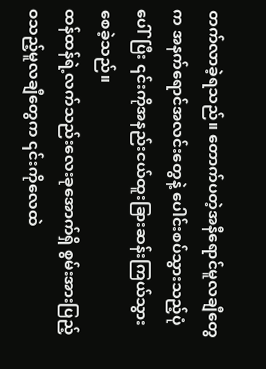တက်လာခဲ့ရသည်။ တောက်ပတဲ့အနီရောင်မူလချီတွေက အနက်ရောင်အလင်းတွေနဲ့ ပေါင်းစပ်သွားသည့်ပုံပေါ်ပြီး ၎င်းကိုအနည်းငယ်ထူးခြားဆန်းကြယ်သွားစေခဲ့သည်။
ထန်ထန်ရဲ့လက်သည်းလေးခုအောက်ရှိ စွမ်းအားပြည့်ဝသည့်မူလချီတွေက ၎င်းကိုလေထဲ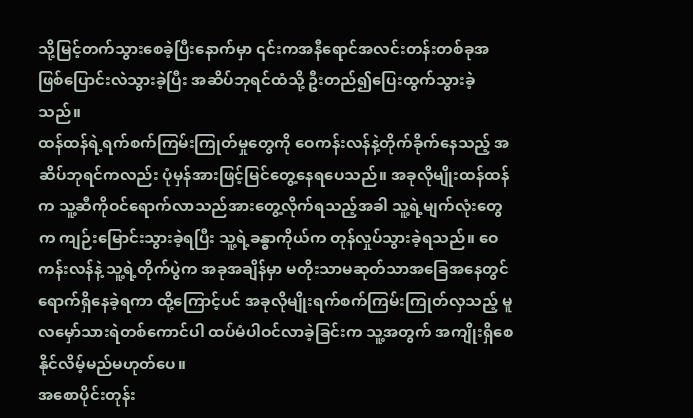သို့မြင့်တက်သွားစေခဲ့ပြီးနောက်မှာ ၎င်းကအနီရောင်အလင်းတန်းတစ်ခုအဖြစ်ပြောင်းလဲသွားခဲ့ပြီး အဆိပ်ဘုရင်ထံသို့ ဦးတည်၍ပြေးထွက်သွားခဲ့သည်။
ထန်ထန်ရဲ့ရက်စက်ကြမ်းကြုတ်မှုတွေကို ဝေကန်းလန်နဲ့တိုက်ခိုက်နေသည့် အဆိပ်ဘုရင်ကလည်း ပုံမှန်အားဖြင့်မြင်တွေ့နေရပေသည်။ အခုလိုမျိုးထန်ထန်က သူ့ဆီကိုဝင်ရောက်လာသည်အားတွေ့လိုက်ရသည့်အခါ သူ့ရဲ့မျက်လုံးတွေက ကျဉ်းမြောင်းသွားခဲ့ရပြီး သူ့ရဲ့ခန္ဓာကိုယ်က တုန်လှုပ်သွားခဲ့ရသည်။ ဝေကန်းလန်နဲ့ သူ့ရဲ့တိုက်ပွဲက အခုအချိန်မှာ မတိုးသာမဆုတ်သာအခြေအနေတွင် ရောက်ရှိနေခဲ့ရကာ ထို့ကြောင့်ပင် အခုလိုမျိုးရက်စက်ကြမ်းကြုတ်လှသည့် မူလမှော်သားရဲတစ်ကောင်ပါ ထပ်မံပါဝင်လာခဲ့ခြင်းက သူ့အတွက် အကျိုးရှိစေနိုင်လိမ့်မည်မဟုတ်ပေ။
အစောပိုင်းတုန်း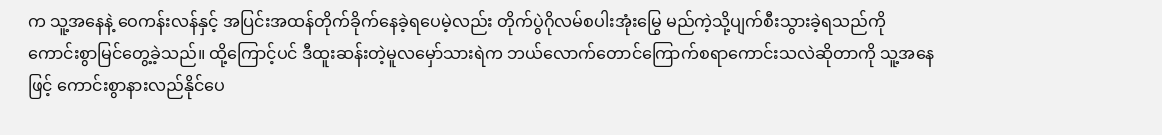က သူ့အနေနဲ့ ဝေကန်းလန်နှင့် အပြင်းအထန်တိုက်ခိုက်နေခဲ့ရပေမဲ့လည်း တိုက်ပွဲဂိုလမ်စပါးအုံးမြွေ မည်ကဲ့သို့ပျက်စီးသွားခဲ့ရသည်ကို ကောင်းစွာမြင်တွေ့ခဲ့သည်။ ထို့ကြောင့်ပင် ဒီထူးဆန်းတဲ့မူလမှော်သားရဲက ဘယ်လောက်တောင်ကြောက်စရာကောင်းသလဲဆိုတာကို သူ့အနေဖြင့် ကောင်းစွာနားလည်နိုင်ပေ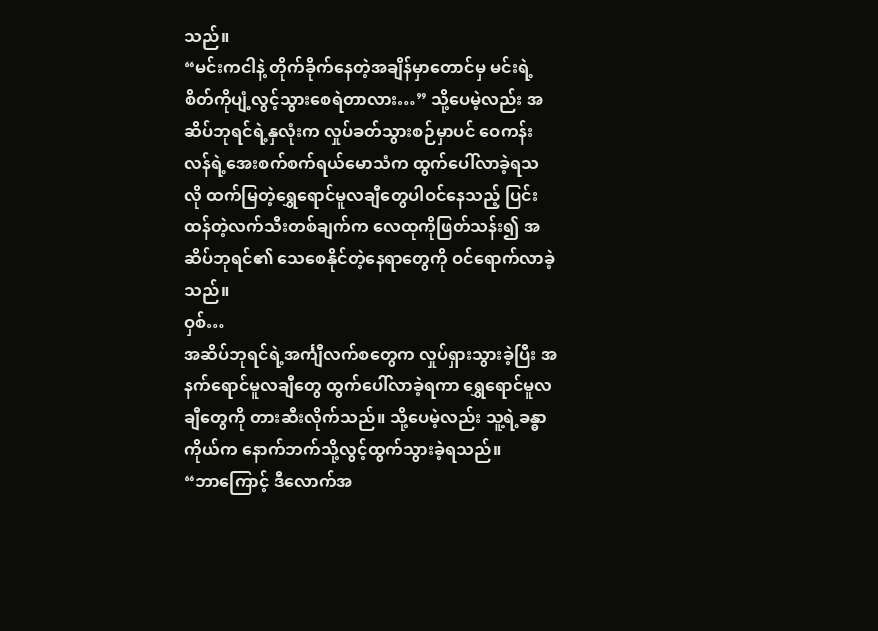သည်။
“မင်းကငါနဲ့ တိုက်ခိုက်နေတဲ့အချိန်မှာတောင်မှ မင်းရဲ့စိတ်ကိုပျံ့လွင့်သွားစေရဲတာလား…” သို့ပေမဲ့လည်း အဆိပ်ဘုရင်ရဲ့နှလုံးက လှုပ်ခတ်သွားစဉ်မှာပင် ဝေကန်းလန်ရဲ့အေးစက်စက်ရယ်မောသံက ထွက်ပေါ်လာခဲ့ရသလို ထက်မြတဲ့ရွှေရောင်မူလချီတွေပါဝင်နေသည့် ပြင်းထန်တဲ့လက်သီးတစ်ချက်က လေထုကိုဖြတ်သန်း၍ အဆိပ်ဘုရင်၏ သေစေနိုင်တဲ့နေရာတွေကို ဝင်ရောက်လာခဲ့သည်။
ဝှစ်…
အဆိပ်ဘုရင်ရဲ့အင်္ကျီလက်စတွေက လှုပ်ရှားသွားခဲ့ပြီး အနက်ရောင်မူလချီတွေ ထွက်ပေါ်လာခဲ့ရကာ ရွှေရောင်မူလချီတွေကို တားဆီးလိုက်သည်။ သို့ပေမဲ့လည်း သူ့ရဲ့ခန္ဓာကိုယ်က နောက်ဘက်သို့လွင့်ထွက်သွားခဲ့ရသည်။
“ဘာကြောင့် ဒီလောက်အ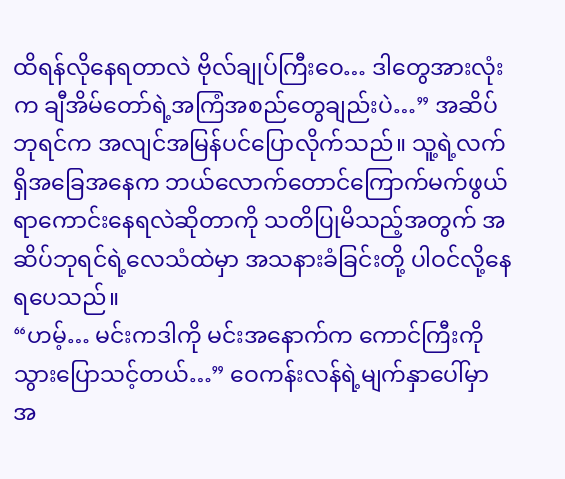ထိရန်လိုနေရတာလဲ ဗိုလ်ချုပ်ကြီးဝေ… ဒါတွေအားလုံးက ချီအိမ်တော်ရဲ့အကြံအစည်တွေချည်းပဲ…” အဆိပ်ဘုရင်က အလျင်အမြန်ပင်ပြောလိုက်သည်။ သူ့ရဲ့လက်ရှိအခြေအနေက ဘယ်လောက်တောင်ကြောက်မက်ဖွယ်ရာကောင်းနေရလဲဆိုတာကို သတိပြုမိသည့်အတွက် အဆိပ်ဘုရင်ရဲ့လေသံထဲမှာ အသနားခံခြင်းတို့ ပါဝင်လို့နေရပေသည်။
“ဟမ့်… မင်းကဒါကို မင်းအနောက်က ကောင်ကြီးကိုသွားပြောသင့်တယ်…” ဝေကန်းလန်ရဲ့မျက်နှာပေါ်မှာ အ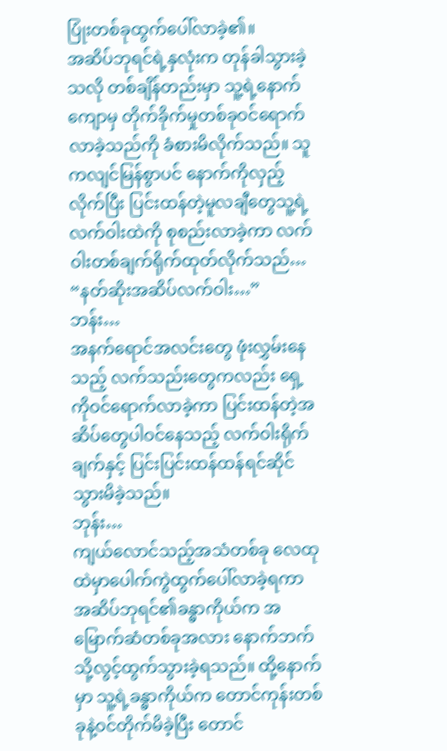ပြုံးတစ်ခုထွက်ပေါ်လာခဲ့၏။
အဆိပ်ဘုရင်ရဲ့နှလုံးက တုန်ခါသွားခဲ့သလို တစ်ချိန်တည်းမှာ သူ့ရဲ့နောက်ကျောမှ တိုက်ခိုက်မှုတစ်ခုဝင်ရောက်လာခဲ့သည်ကို ခံစားမိလိုက်သည်။ သူကလျင်မြန်စွာပင် နောက်ကိုလှည့်လိုက်ပြီး ပြင်းထန်တဲ့မူလချီတွေသူ့ရဲ့လက်ဝါးထဲကို စုစည်းလာခဲ့ကာ လက်ဝါးတစ်ချက်ရိုက်ထုတ်လိုက်သည်… “နတ်ဆိုးအဆိပ်လက်ဝါး…”
ဘန်း…
အနက်ရောင်အလင်းတွေ ဖုံးလွှမ်းနေသည့် လက်သည်းတွေကလည်း ရှေ့ကိုဝင်ရောက်လာခဲ့ကာ ပြင်းထန်တဲ့အဆိပ်တွေပါဝင်နေသည့် လက်ဝါးရိုက်ချက်နှင့် ပြင်းပြင်းထန်ထန်ရင်ဆိုင်သွားမိခဲ့သည်။
ဘုန်း…
ကျယ်လောင်သည့်အသံတစ်ခု လေထုထဲမှာပေါက်ကွဲထွက်ပေါ်လာခဲ့ရကာ အဆိပ်ဘုရင်၏ခန္ဓာကိုယ်က အမြောက်ဆံတစ်ခုအလား နောက်ဘက်သို့လွင့်ထွက်သွားခဲ့ရသည်။ ထို့နောက်မှာ သူ့ရဲ့ခန္ဓာကိုယ်က တောင်ကုန်းတစ်ခုနဲ့ဝင်တိုက်မိခဲ့ပြီး တောင်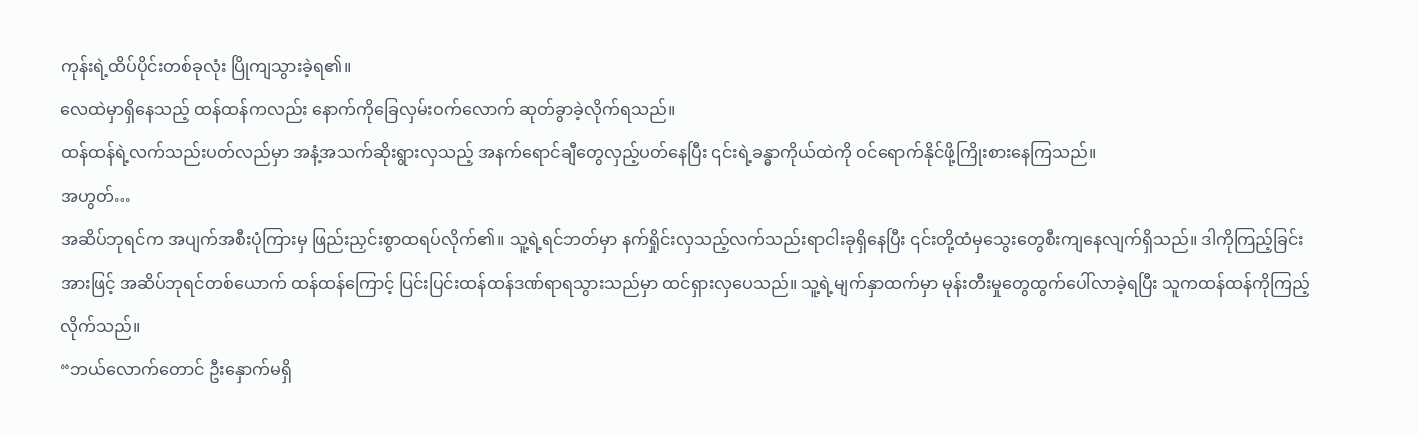ကုန်းရဲ့ထိပ်ပိုင်းတစ်ခုလုံး ပြိုကျသွားခဲ့ရ၏။
လေထဲမှာရှိနေသည့် ထန်ထန်ကလည်း နောက်ကိုခြေလှမ်းဝက်လောက် ဆုတ်ခွာခဲ့လိုက်ရသည်။
ထန်ထန်ရဲ့လက်သည်းပတ်လည်မှာ အနံ့အသက်ဆိုးရွားလှသည့် အနက်ရောင်ချီတွေလှည့်ပတ်နေပြီး ၎င်းရဲ့ခန္ဓာကိုယ်ထဲကို ဝင်ရောက်နိုင်ဖို့ကြိုးစားနေကြသည်။
အဟွတ်…
အဆိပ်ဘုရင်က အပျက်အစီးပုံကြားမှ ဖြည်းညှင်းစွာထရပ်လိုက်၏။ သူ့ရဲ့ရင်ဘတ်မှာ နက်ရှိုင်းလှသည့်လက်သည်းရာငါးခုရှိနေပြီး ၎င်းတို့ထံမှသွေးတွေစီးကျနေလျက်ရှိသည်။ ဒါကိုကြည့်ခြင်းအားဖြင့် အဆိပ်ဘုရင်တစ်ယောက် ထန်ထန်ကြောင့် ပြင်းပြင်းထန်ထန်ဒဏ်ရာရသွားသည်မှာ ထင်ရှားလှပေသည်။ သူ့ရဲ့မျက်နှာထက်မှာ မုန်းတီးမှုတွေထွက်ပေါ်လာခဲ့ရပြီး သူကထန်ထန်ကိုကြည့်လိုက်သည်။
“ဘယ်လောက်တောင် ဦးနှောက်မရှိ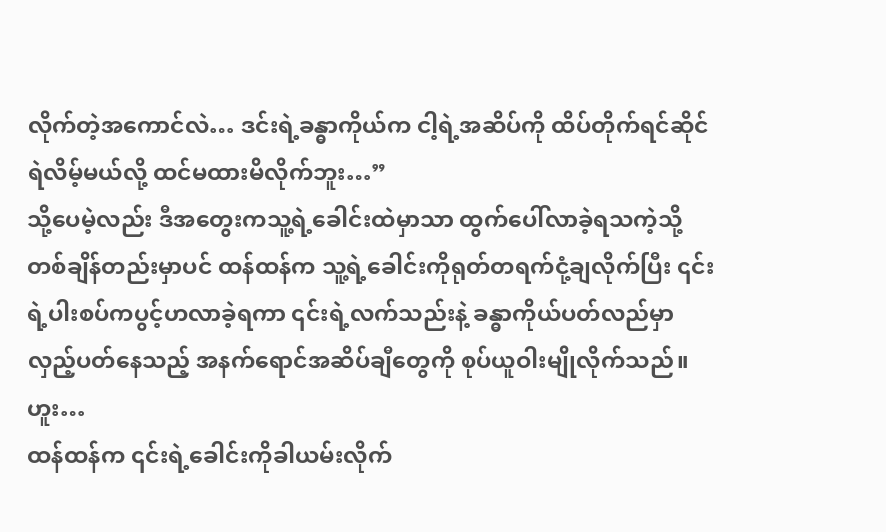လိုက်တဲ့အကောင်လဲ… ဒင်းရဲ့ခန္ဓာကိုယ်က ငါ့ရဲ့အဆိပ်ကို ထိပ်တိုက်ရင်ဆိုင်ရဲလိမ့်မယ်လို့ ထင်မထားမိလိုက်ဘူး…”
သို့ပေမဲ့လည်း ဒီအတွေးကသူ့ရဲ့ခေါင်းထဲမှာသာ ထွက်ပေါ်လာခဲ့ရသကဲ့သို့ တစ်ချိန်တည်းမှာပင် ထန်ထန်က သူ့ရဲ့ခေါင်းကိုရုတ်တရက်ငုံ့ချလိုက်ပြီး ၎င်းရဲ့ပါးစပ်ကပွင့်ဟလာခဲ့ရကာ ၎င်းရဲ့လက်သည်းနဲ့ ခန္ဓာကိုယ်ပတ်လည်မှာ လှည့်ပတ်နေသည့် အနက်ရောင်အဆိပ်ချီတွေကို စုပ်ယူဝါးမျိုလိုက်သည်။
ဟူး…
ထန်ထန်က ၎င်းရဲ့ခေါင်းကိုခါယမ်းလိုက်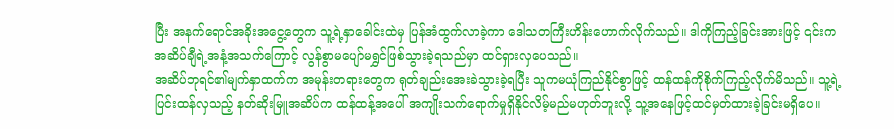ပြီး အနက်ရောင်အခိုးအငွေ့တွေက သူ့ရဲ့နှာခေါင်းထဲမှ ပြန်အံထွက်လာခဲ့ကာ ဒေါသတကြီးဟိန်းဟောက်လိုက်သည်။ ဒါကိုကြည့်ခြင်းအားဖြင့် ၎င်းကအဆိပ်ချီရဲ့အနံ့အသက်ကြောင့် လွန်စွာမပျော်မရွှင်ဖြစ်သွားခဲ့ရသည်မှာ ထင်ရှားလှပေသည်။
အဆိပ်ဘုရင်၏မျက်နှာထက်က အမုန်းတရားတွေက ရုတ်ချည်းအေးခဲသွားခဲ့ရပြီး သူကမယုံကြည်နိုင်စွာဖြင့် ထန်ထန်ကိုစိုက်ကြည့်လိုက်မိသည်။ သူ့ရဲ့ပြင်းထန်လှသည့် နတ်ဆိုးမြူအဆိပ်က ထန်ထန့်အပေါ် အကျိုးသက်ရောက်မှုရှိနိုင်လိမ့်မည်မဟုတ်ဘူးလို့ သူ့အနေဖြင့်ထင်မှတ်ထားခဲ့ခြင်းမရှိပေ။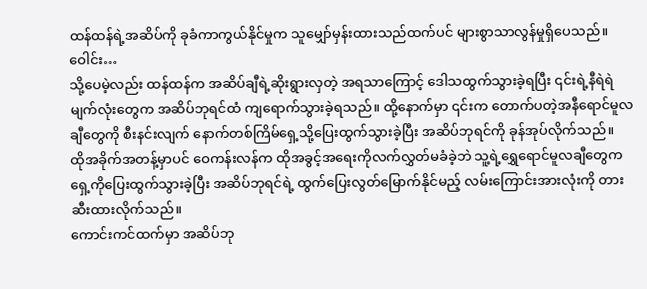ထန်ထန်ရဲ့အဆိပ်ကို ခုခံကာကွယ်နိုင်မှုက သူမျှော်မှန်းထားသည်ထက်ပင် များစွာသာလွန်မှုရှိပေသည်။
ဝေါင်း…
သို့ပေမဲ့လည်း ထန်ထန်က အဆိပ်ချီရဲ့ဆိုးရွားလှတဲ့ အရသာကြောင့် ဒေါသထွက်သွားခဲ့ရပြီး ၎င်းရဲ့နီရဲရဲမျက်လုံးတွေက အဆိပ်ဘုရင်ထံ ကျရောက်သွားခဲ့ရသည်။ ထို့နောက်မှာ ၎င်းက တောက်ပတဲ့အနီရောင်မူလချီတွေကို စီးနင်းလျက် နောက်တစ်ကြိမ်ရှေ့သို့ပြေးထွက်သွားခဲ့ပြီး အဆိပ်ဘုရင်ကို ခုန်အုပ်လိုက်သည်။
ထိုအခိုက်အတန့်မှာပင် ဝေကန်းလန်က ထိုအခွင့်အရေးကိုလက်လွှတ်မခံခဲ့ဘဲ သူ့ရဲ့ရွှေရောင်မူလချီတွေက ရှေ့ကိုပြေးထွက်သွားခဲ့ပြီး အဆိပ်ဘုရင်ရဲ့ ထွက်ပြေးလွတ်မြောက်နိုင်မည့် လမ်းကြောင်းအားလုံးကို တားဆီးထားလိုက်သည်။
ကောင်းကင်ထက်မှာ အဆိပ်ဘု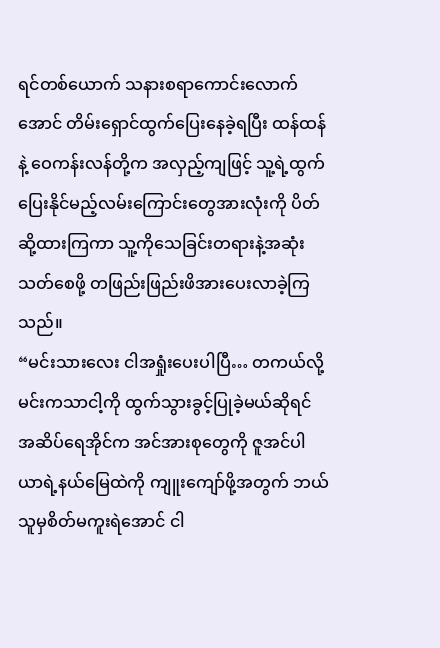ရင်တစ်ယောက် သနားစရာကောင်းလောက်အောင် တိမ်းရှောင်ထွက်ပြေးနေခဲ့ရပြီး ထန်ထန်နဲ့ ဝေကန်းလန်တို့က အလှည့်ကျဖြင့် သူ့ရဲ့ထွက်ပြေးနိုင်မည့်လမ်းကြောင်းတွေအားလုံးကို ပိတ်ဆို့ထားကြကာ သူ့ကိုသေခြင်းတရားနဲ့အဆုံးသတ်စေဖို့ တဖြည်းဖြည်းဖိအားပေးလာခဲ့ကြသည်။
“မင်းသားလေး ငါအရှုံးပေးပါပြီ… တကယ်လို့ မင်းကသာငါ့ကို ထွက်သွားခွင့်ပြုခဲ့မယ်ဆိုရင် အဆိပ်ရေအိုင်က အင်အားစုတွေကို ဇူအင်ပါယာရဲ့နယ်မြေထဲကို ကျူးကျော်ဖို့အတွက် ဘယ်သူမှစိတ်မကူးရဲအောင် ငါ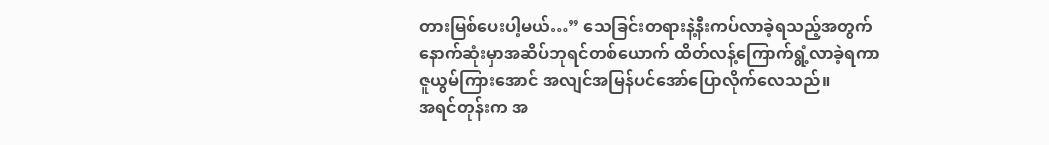တားမြစ်ပေးပါ့မယ်…” သေခြင်းတရားနဲ့နီးကပ်လာခဲ့ရသည့်အတွက် နောက်ဆုံးမှာအဆိပ်ဘုရင်တစ်ယောက် ထိတ်လန့်ကြောက်ရွံ့လာခဲ့ရကာ ဇူယွမ်ကြားအောင် အလျင်အမြန်ပင်အော်ပြောလိုက်လေသည်။
အရင်တုန်းက အ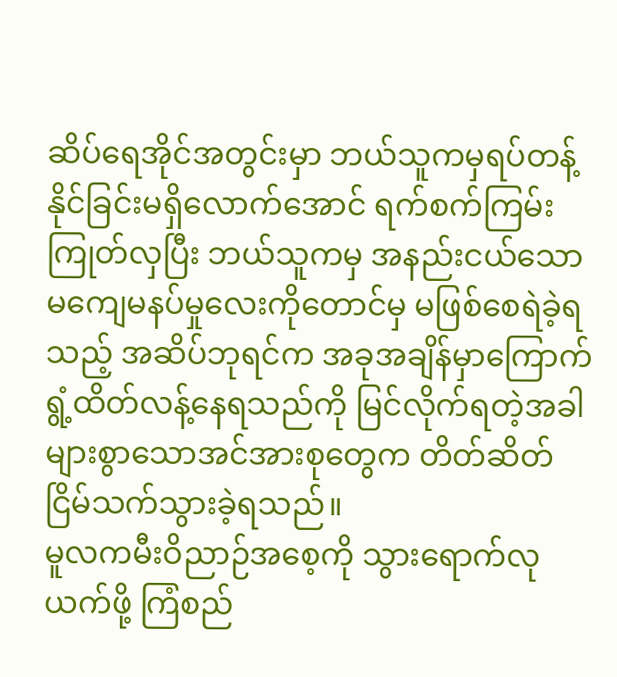ဆိပ်ရေအိုင်အတွင်းမှာ ဘယ်သူကမှရပ်တန့်နိုင်ခြင်းမရှိလောက်အောင် ရက်စက်ကြမ်းကြုတ်လှပြီး ဘယ်သူကမှ အနည်းငယ်သောမကျေမနပ်မှုလေးကိုတောင်မှ မဖြစ်စေရဲခဲ့ရသည့် အဆိပ်ဘုရင်က အခုအချိန်မှာကြောက်ရွံ့ထိတ်လန့်နေရသည်ကို မြင်လိုက်ရတဲ့အခါ များစွာသောအင်အားစုတွေက တိတ်ဆိတ်ငြိမ်သက်သွားခဲ့ရသည်။
မူလကမီးဝိညာဉ်အစေ့ကို သွားရောက်လုယက်ဖို့ ကြံစည်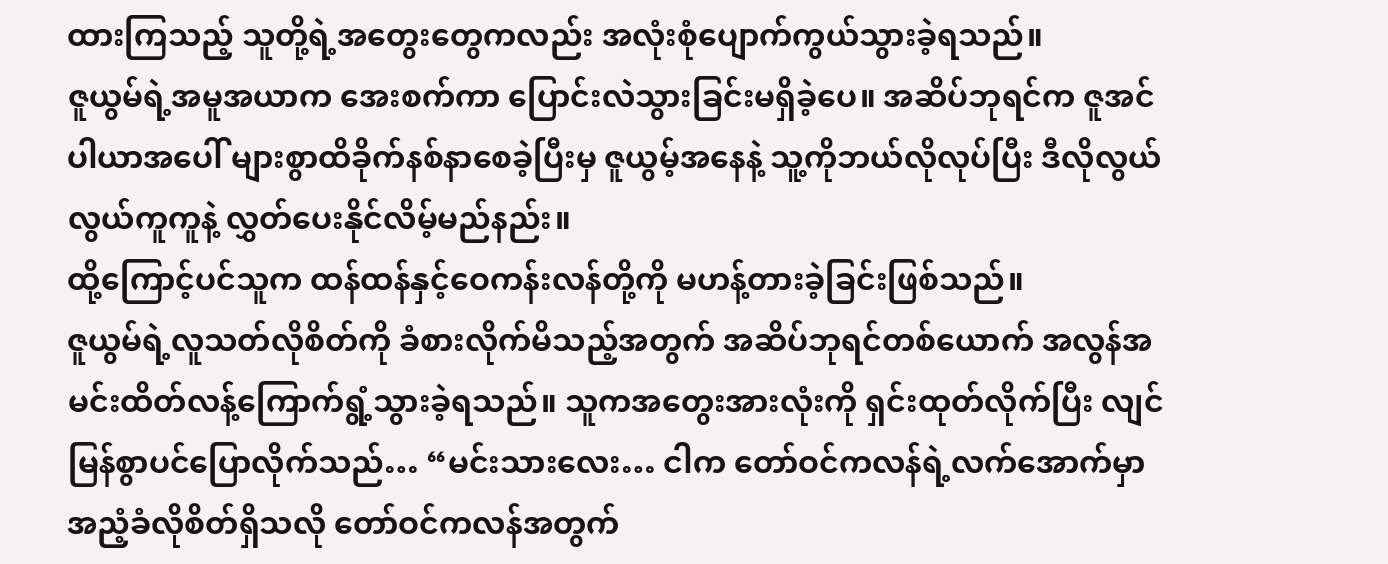ထားကြသည့် သူတို့ရဲ့အတွေးတွေကလည်း အလုံးစုံပျောက်ကွယ်သွားခဲ့ရသည်။
ဇူယွမ်ရဲ့အမူအယာက အေးစက်ကာ ပြောင်းလဲသွားခြင်းမရှိခဲ့ပေ။ အဆိပ်ဘုရင်က ဇူအင်ပါယာအပေါ် များစွာထိခိုက်နစ်နာစေခဲ့ပြီးမှ ဇူယွမ့်အနေနဲ့ သူ့ကိုဘယ်လိုလုပ်ပြီး ဒီလိုလွယ်လွယ်ကူကူနဲ့ လွှတ်ပေးနိုင်လိမ့်မည်နည်း။
ထို့ကြောင့်ပင်သူက ထန်ထန်နှင့်ဝေကန်းလန်တို့ကို မဟန့်တားခဲ့ခြင်းဖြစ်သည်။
ဇူယွမ်ရဲ့လူသတ်လိုစိတ်ကို ခံစားလိုက်မိသည့်အတွက် အဆိပ်ဘုရင်တစ်ယောက် အလွန်အမင်းထိတ်လန့်ကြောက်ရွံ့သွားခဲ့ရသည်။ သူကအတွေးအားလုံးကို ရှင်းထုတ်လိုက်ပြီး လျင်မြန်စွာပင်ပြောလိုက်သည်… “မင်းသားလေး… ငါက တော်ဝင်ကလန်ရဲ့လက်အောက်မှာ အညံ့ခံလိုစိတ်ရှိသလို တော်ဝင်ကလန်အတွက်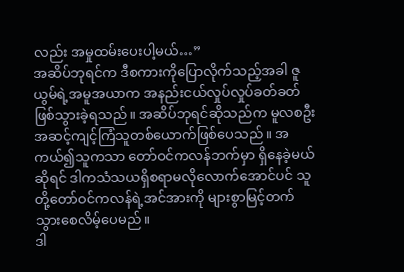လည်း အမှုထမ်းပေးပါ့မယ်…”
အဆိပ်ဘုရင်က ဒီစကားကိုပြောလိုက်သည့်အခါ ဇူယွမ်ရဲ့အမူအယာက အနည်းငယ်လှုပ်လှုပ်ခတ်ခတ်ဖြစ်သွားခဲ့ရသည်။ အဆိပ်ဘုရင်ဆိုသည်က မူလစဦးအဆင့်ကျင့်ကြံသူတစ်ယောက်ဖြစ်ပေသည်။ အကယ်၍သူကသာ တော်ဝင်ကလန်ဘက်မှာ ရှိနေခဲ့မယ်ဆိုရင် ဒါကသံသယရှိစရာမလိုလောက်အောင်ပင် သူတို့တော်ဝင်ကလန်ရဲ့အင်အားကို များစွာမြင့်တက်သွားစေလိမ့်ပေမည်။
ဒါ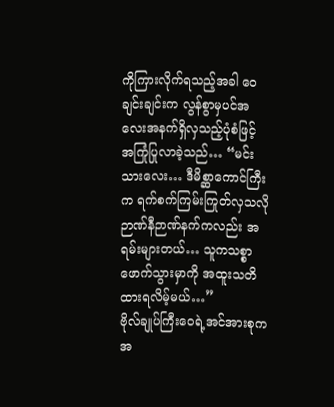ကိုကြားလိုက်ရသည့်အခါ ဝေချင်းချင်းက လွန်စွာမှပင်အလေးအနက်ရှိလှသည့်ပုံစံဖြင့် အကြုံပြုလာခဲ့သည်… “မင်းသားလေး… ဒီမိစ္ဆာကောင်ကြီးက ရက်စက်ကြမ်းကြုတ်လှသလို ဉာဏ်နီဉာဏ်နက်ကလည်း အရမ်းများတယ်… သူကသစ္စာဖောက်သွားမှာကို အထူးသတိထားရလိမ့်မယ်…”
ဗိုလ်ချုပ်ကြီးဝေရဲ့အင်အားစုက အ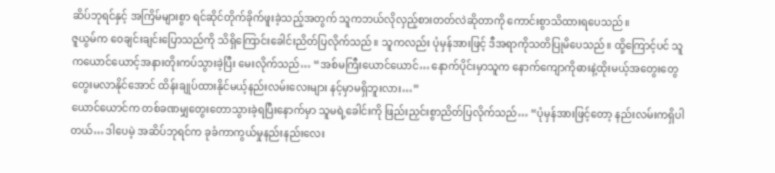ဆိပ်ဘုရင်နှင့် အကြိမ်များစွာ ရင်ဆိုင်တိုက်ခိုက်ဖူးခဲ့သည့်အတွက် သူကဘယ်လိုလှည့်စားတတ်လဲဆိုတာကို ကောင်းစွာသိထားရပေသည်။
ဇူယွမ်က ဝေချင်းချင်းပြောသည်ကို သိရှိကြောင်းခေါင်းညိတ်ပြလိုက်သည်။ သူကလည်း ပုံမှန်အားဖြင့် ဒီအရာကိုသတိပြုမိပေသည်။ ထို့ကြောင့်ပင် သူကယောင်ယောင့်အနားတိုးကပ်သွားခဲ့ပြီး မေးလိုက်သည်… “အစ်မကြီးယောင်ယောင်… နောက်ပိုင်းမှာသူက နောက်ကျောကိုဓားနဲ့ထိုးမယ့်အတွေးတွေ တွေးမလာနိုင်အောင် ထိန်းချုပ်ထားနိုင်မယ့်နည်းလမ်းလေးများ နင့်မှာမရှိဘူးလား…”
ယောင်ယောင်က တစ်ခဏမျှတွေးတောသွားခဲ့ရပြီးနောက်မှာ သူမရဲ့ခေါင်းကို ဖြည်းညှင်းစွာညိတ်ပြလိုက်သည်… “ပုံမှန်အားဖြင့်တော့ နည်းလမ်းကရှိပါတယ်… ဒါပေမဲ့ အဆိပ်ဘုရင်က ခုခံကာကွယ်မှုနည်းနည်းလေး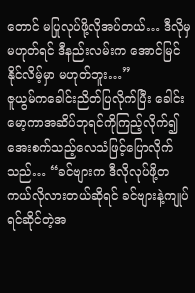တောင် မပြုလုပ်ဖို့လိုအပ်တယ်… ဒီလိုမှမဟုတ်ရင် ဒီနည်းလမ်းက အောင်မြင်နိုင်လိမ့်မှာ မဟုတ်ဘူး…”
ဇူယွမ်ကခေါင်းညိတ်ပြလိုက်ပြီး ခေါင်းမော့ကာအဆိပ်ဘုရင်ကိုကြည့်လိုက်၍ အေးစက်သည့်လေသံဖြင့်ပြောလိုက်သည်… “ခင်ဗျားက ဒီလိုလုပ်ဖို့တကယ်လိုလားတယ်ဆိုရင် ခင်ဗျားနဲ့ကျုပ်ရင်ဆိုင်တဲ့အ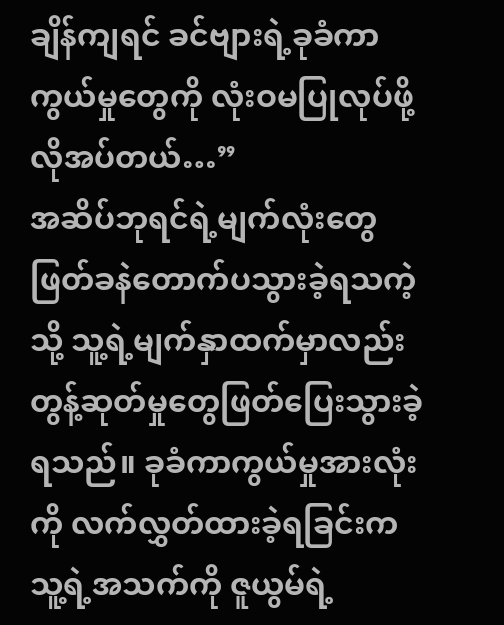ချိန်ကျရင် ခင်ဗျားရဲ့ခုခံကာကွယ်မှုတွေကို လုံးဝမပြုလုပ်ဖို့လိုအပ်တယ်…”
အဆိပ်ဘုရင်ရဲ့မျက်လုံးတွေ ဖြတ်ခနဲတောက်ပသွားခဲ့ရသကဲ့သို့ သူ့ရဲ့မျက်နှာထက်မှာလည်း တွန့်ဆုတ်မှုတွေဖြတ်ပြေးသွားခဲ့ရသည်။ ခုခံကာကွယ်မှုအားလုံးကို လက်လွှတ်ထားခဲ့ရခြင်းက သူ့ရဲ့အသက်ကို ဇူယွမ်ရဲ့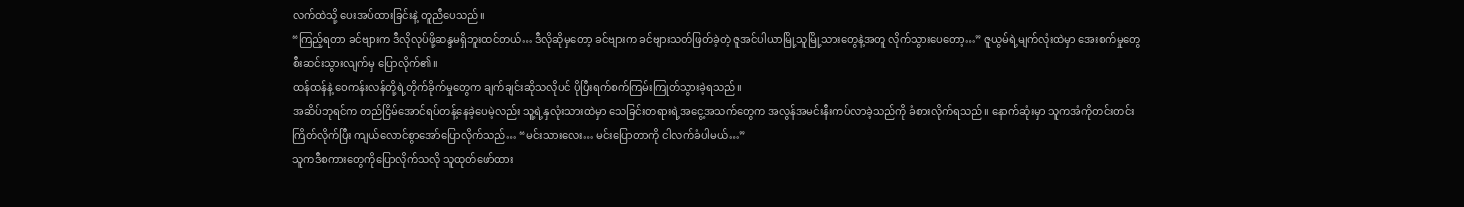လက်ထဲသို့ ပေးအပ်ထားခြင်းနဲ့ တူညီပေသည်။
“ကြည့်ရတာ ခင်ဗျားက ဒီလိုလုပ်ဖို့ဆန္ဒမရှိဘူးထင်တယ်… ဒီလိုဆိုမှတော့ ခင်ဗျားက ခင်ဗျားသတ်ဖြတ်ခဲ့တဲ့ ဇူအင်ပါယာမြို့သူမြို့သားတွေနဲ့အတူ လိုက်သွားပေတော့…” ဇူယွမ်ရဲ့မျက်လုံးထဲမှာ အေးစက်မှုတွေ စီးဆင်းသွားလျက်မှ ပြောလိုက်၏။
ထန်ထန်နဲ့ ဝေကန်းလန်တို့ရဲ့တိုက်ခိုက်မှုတွေက ချက်ချင်းဆိုသလိုပင် ပိုပြီးရက်စက်ကြမ်းကြုတ်သွားခဲ့ရသည်။
အဆိပ်ဘုရင်က တည်ငြိမ်အောင်ရပ်တန့်နေခဲ့ပေမဲ့လည်း သူ့ရဲ့နှလုံးသားထဲမှာ သေခြင်းတရားရဲ့အငွေ့အသက်တွေက အလွန်အမင်းနီးကပ်လာခဲ့သည်ကို ခံစားလိုက်ရသည်။ နောက်ဆုံးမှာ သူကအံကိုတင်းတင်းကြိတ်လိုက်ပြီး ကျယ်လောင်စွာအော်ပြောလိုက်သည်… “မင်းသားလေး… မင်းပြောတာကို ငါလက်ခံပါမယ်…”
သူကဒီစကားတွေကိုပြောလိုက်သလို သူထုတ်ဖော်ထား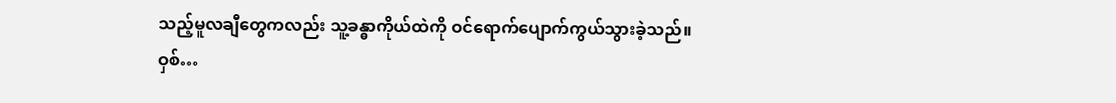သည့်မူလချီတွေကလည်း သူ့ခန္ဓာကိုယ်ထဲကို ဝင်ရောက်ပျောက်ကွယ်သွားခဲ့သည်။
ဝှစ်…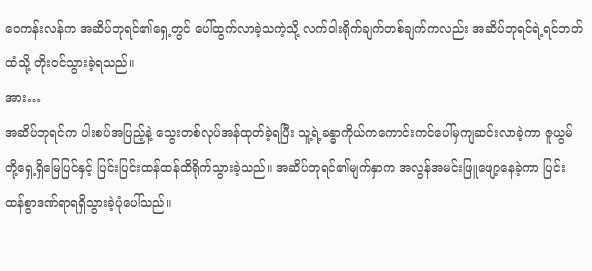ဝေကန်းလန်က အဆိပ်ဘုရင်၏ရှေ့တွင် ပေါ်ထွက်လာခဲ့သကဲ့သို့ လက်ဝါးရိုက်ချက်တစ်ချက်ကလည်း အဆိပ်ဘုရင်ရဲ့ရင်ဘတ်ထံသို့ တိုးဝင်သွားခဲ့ရသည်။
အား…
အဆိပ်ဘုရင်က ပါးစပ်အပြည့်နဲ့ သွေးတစ်လုပ်အန်ထုတ်ခဲ့ရပြီး သူ့ရဲ့ခန္ဓာကိုယ်ကကောင်းကင်ပေါ်မှကျဆင်းလာခဲ့ကာ ဇူယွမ်တို့ရှေ့ရှိမြေပြင်နှင့် ပြင်းပြင်းထန်ထန်ထိရိုက်သွားခဲ့သည်။ အဆိပ်ဘုရင်၏မျက်နှာက အလွန်အမင်းဖြူဖျော့နေခဲ့ကာ ပြင်းထန်စွာဒဏ်ရာရရှိသွားခဲ့ပုံပေါ်သည်။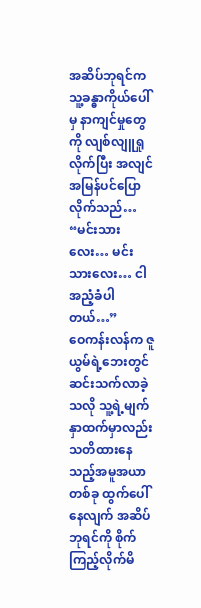အဆိပ်ဘုရင်က သူ့ခန္ဓာကိုယ်ပေါ်မှ နာကျင်မှုတွေကို လျစ်လျူရှုလိုက်ပြီး အလျင်အမြန်ပင်ပြောလိုက်သည်… “မင်းသားလေး… မင်းသားလေး… ငါအညံ့ခံပါတယ်…”
ဝေကန်းလန်က ဇူယွမ်ရဲ့ဘေးတွင် ဆင်းသက်လာခဲ့သလို သူ့ရဲ့မျက်နှာထက်မှာလည်း သတိထားနေသည့်အမူအယာတစ်ခု ထွက်ပေါ်နေလျက် အဆိပ်ဘုရင်ကို စိုက်ကြည့်လိုက်မိ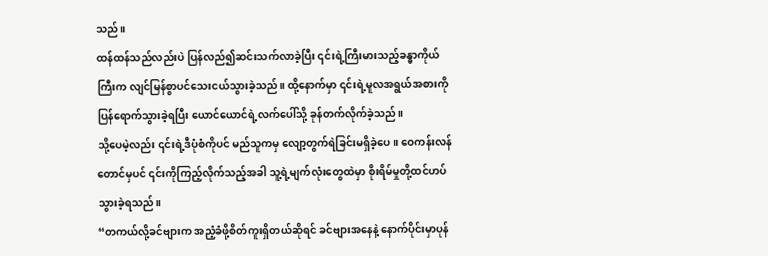သည်။
ထန်ထန်သည်လည်းပဲ ပြန်လည်၍ဆင်းသက်လာခဲ့ပြီး ၎င်းရဲ့ကြီးမားသည့်ခန္ဓာကိုယ်ကြီးက လျင်မြန်စွာပင်သေးငယ်သွားခဲ့သည်။ ထို့နောက်မှာ ၎င်းရဲ့မူလအရွယ်အစားကို ပြန်ရောက်သွားခဲ့ရပြီး ယောင်ယောင်ရဲ့လက်ပေါ်သို့ ခုန်တက်လိုက်ခဲ့သည်။
သို့ပေမဲ့လည်း ၎င်းရဲ့ဒီပုံစံကိုပင် မည်သူကမှ လျော့တွက်ရဲခြင်းမရှိခဲ့ပေ။ ဝေကန်းလန်တောင်မှပင် ၎င်းကိုကြည့်လိုက်သည့်အခါ သူ့ရဲ့မျက်လုံးတွေထဲမှာ စိုးရိမ်မှုတို့ထင်ဟပ်သွားခဲ့ရသည်။
“တကယ်လို့ခင်ဗျားက အညံ့ခံဖို့စိတ်ကူးရှိတယ်ဆိုရင် ခင်ဗျားအနေနဲ့ နောက်ပိုင်းမှာပုန်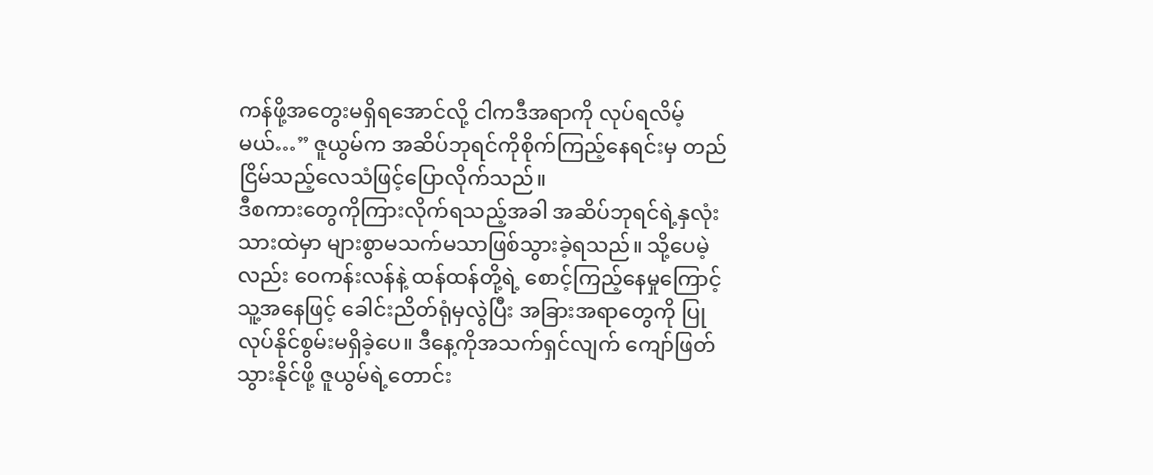ကန်ဖို့အတွေးမရှိရအောင်လို့ ငါကဒီအရာကို လုပ်ရလိမ့်မယ်…” ဇူယွမ်က အဆိပ်ဘုရင်ကိုစိုက်ကြည့်နေရင်းမှ တည်ငြိမ်သည့်လေသံဖြင့်ပြောလိုက်သည်။
ဒီစကားတွေကိုကြားလိုက်ရသည့်အခါ အဆိပ်ဘုရင်ရဲ့နှလုံးသားထဲမှာ များစွာမသက်မသာဖြစ်သွားခဲ့ရသည်။ သို့ပေမဲ့လည်း ဝေကန်းလန်နဲ့ ထန်ထန်တို့ရဲ့ စောင့်ကြည့်နေမှုကြောင့် သူ့အနေဖြင့် ခေါင်းညိတ်ရုံမှလွဲပြီး အခြားအရာတွေကို ပြုလုပ်နိုင်စွမ်းမရှိခဲ့ပေ။ ဒီနေ့ကိုအသက်ရှင်လျက် ကျော်ဖြတ်သွားနိုင်ဖို့ ဇူယွမ်ရဲ့တောင်း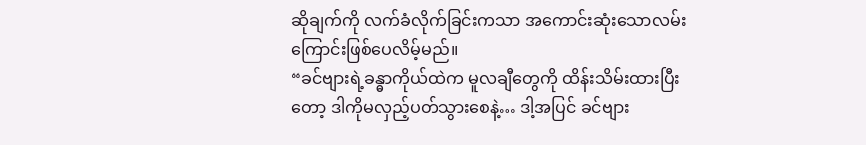ဆိုချက်ကို လက်ခံလိုက်ခြင်းကသာ အကောင်းဆုံးသောလမ်းကြောင်းဖြစ်ပေလိမ့်မည်။
“ခင်ဗျားရဲ့ခန္ဓာကိုယ်ထဲက မူလချီတွေကို ထိန်းသိမ်းထားပြီးတော့ ဒါကိုမလှည့်ပတ်သွားစေနဲ့… ဒါ့အပြင် ခင်ဗျား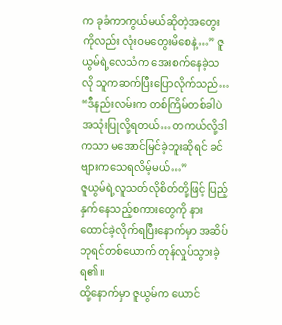က ခုခံကာကွယ်မယ်ဆိုတဲ့အတွေးကိုလည်း လုံးဝမတွေးမိစေနဲ့…” ဇူယွမ်ရဲ့လေသံက အေးစက်နေခဲ့သလို သူကဆက်ပြီးပြောလိုက်သည်… “ဒီနည်းလမ်းက တစ်ကြိမ်တစ်ခါပဲ အသုံးပြုလို့ရတယ်… တကယ်လို့ဒါကသာ မအောင်မြင်ခဲ့ဘူးဆိုရင် ခင်ဗျားကသေရလိမ့်မယ်…”
ဇူယွမ်ရဲ့လူသတ်လိုစိတ်တို့ဖြင့် ပြည့်နှက်နေသည့်စကားတွေကို နားထောင်ခဲ့လိုက်ရပြီးနောက်မှာ အဆိပ်ဘုရင်တစ်ယောက် တုန်လှုပ်သွားခဲ့ရ၏။
ထို့နောက်မှာ ဇူယွမ်က ယောင်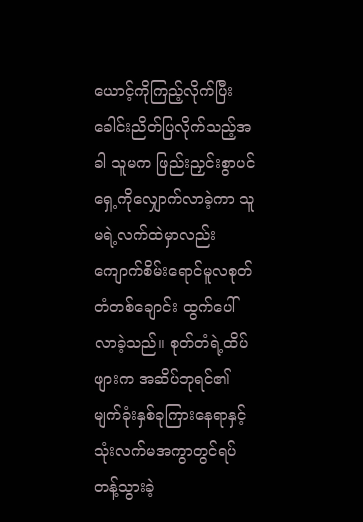ယောင့်ကိုကြည့်လိုက်ပြီး ခေါင်းညိတ်ပြလိုက်သည့်အခါ သူမက ဖြည်းညှင်းစွာပင် ရှေ့ကိုလျှောက်လာခဲ့ကာ သူမရဲ့လက်ထဲမှာလည်း ကျောက်စိမ်းရောင်မူလစုတ်တံတစ်ချောင်း ထွက်ပေါ်လာခဲ့သည်။ စုတ်တံရဲ့ထိပ်ဖျားက အဆိပ်ဘုရင်၏မျက်ခုံးနှစ်ခုကြားနေရာနှင့် သုံးလက်မအကွာတွင်ရပ်တန့်သွားခဲ့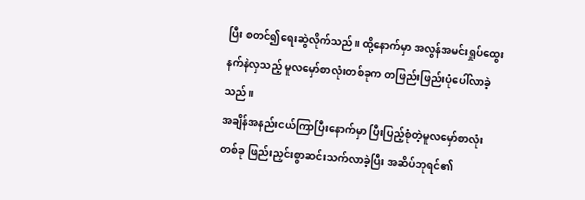ပြီး စတင်၍ရေးဆွဲလိုက်သည်။ ထို့နောက်မှာ အလွန်အမင်းရှုပ်ထွေးနက်နဲလှသည့် မူလမှော်စာလုံးတစ်ခုက တဖြည်းဖြည်းပုံပေါ်လာခဲ့သည်။
အချိန်အနည်းငယ်ကြာပြီးနောက်မှာ ပြီးပြည့်စုံတဲ့မူလမှော်စာလုံးတစ်ခု ဖြည်းညှင်းစွာဆင်းသက်လာခဲ့ပြီး အဆိပ်ဘုရင်၏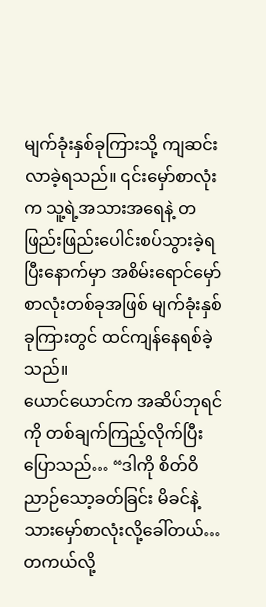မျက်ခုံးနှစ်ခုကြားသို့ ကျဆင်းလာခဲ့ရသည်။ ၎င်းမှော်စာလုံးက သူ့ရဲ့အသားအရေနဲ့ တဖြည်းဖြည်းပေါင်းစပ်သွားခဲ့ရပြီးနောက်မှာ အစိမ်းရောင်မှော်စာလုံးတစ်ခုအဖြစ် မျက်ခုံးနှစ်ခုကြားတွင် ထင်ကျန်နေရစ်ခဲ့သည်။
ယောင်ယောင်က အဆိပ်ဘုရင်ကို တစ်ချက်ကြည့်လိုက်ပြီး ပြောသည်… “ဒါကို စိတ်ဝိညာဉ်သော့ခတ်ခြင်း မိခင်နဲ့သားမှော်စာလုံးလို့ခေါ်တယ်… တကယ်လို့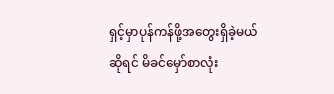ရှင့်မှာပုန်ကန်ဖို့အတွေးရှိခဲ့မယ်ဆိုရင် မိခင်မှော်စာလုံး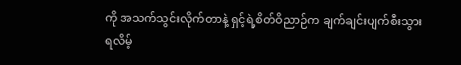ကို အသက်သွင်းလိုက်တာနဲ့ ရှင့်ရဲ့စိတ်ဝိညာဉ်က ချက်ချင်းပျက်စီးသွားရလိမ့်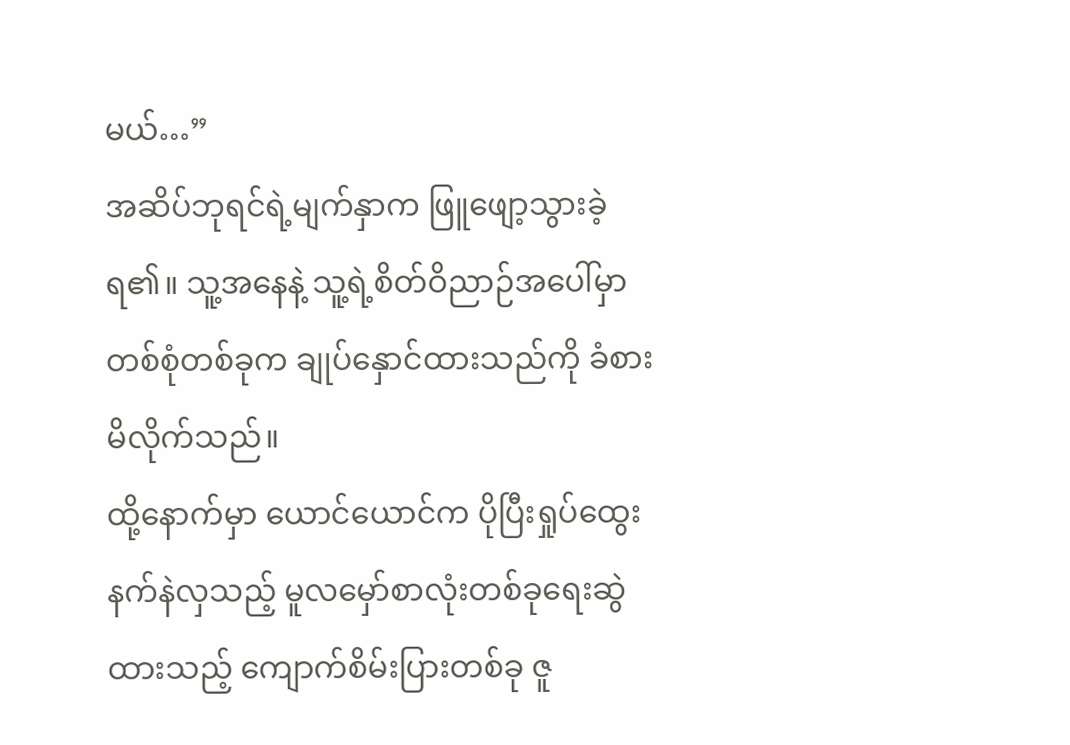မယ်…”
အဆိပ်ဘုရင်ရဲ့မျက်နှာက ဖြူဖျော့သွားခဲ့ရ၏။ သူ့အနေနဲ့ သူ့ရဲ့စိတ်ဝိညာဉ်အပေါ်မှာ တစ်စုံတစ်ခုက ချုပ်နှောင်ထားသည်ကို ခံစားမိလိုက်သည်။
ထို့နောက်မှာ ယောင်ယောင်က ပိုပြီးရှုပ်ထွေးနက်နဲလှသည့် မူလမှော်စာလုံးတစ်ခုရေးဆွဲထားသည့် ကျောက်စိမ်းပြားတစ်ခု ဇူ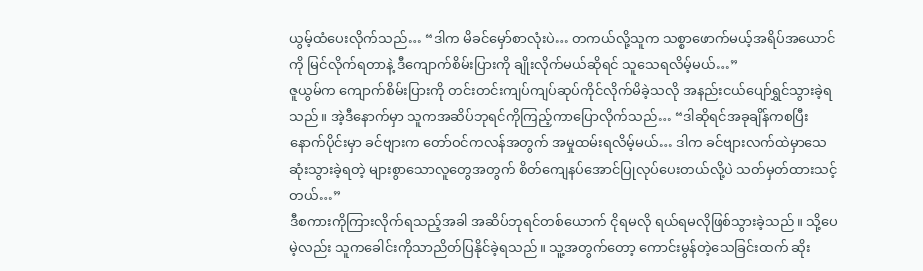ယွမ့်ထံပေးလိုက်သည်… “ဒါက မိခင်မှော်စာလုံးပဲ… တကယ်လို့သူက သစ္စာဖောက်မယ့်အရိပ်အယောင်ကို မြင်လိုက်ရတာနဲ့ ဒီကျောက်စိမ်းပြားကို ချိုးလိုက်မယ်ဆိုရင် သူသေရလိမ့်မယ်…”
ဇူယွမ်က ကျောက်စိမ်းပြားကို တင်းတင်းကျပ်ကျပ်ဆုပ်ကိုင်လိုက်မိခဲ့သလို အနည်းငယ်ပျော်ရွှင်သွားခဲ့ရသည်။ အဲ့ဒီနောက်မှာ သူကအဆိပ်ဘုရင်ကိုကြည့်ကာပြောလိုက်သည်… “ဒါဆိုရင်အခုချိန်ကစပြီး နောက်ပိုင်းမှာ ခင်ဗျားက တော်ဝင်ကလန်အတွက် အမှုထမ်းရလိမ့်မယ်… ဒါက ခင်ဗျားလက်ထဲမှာသေဆုံးသွားခဲ့ရတဲ့ များစွာသောလူတွေအတွက် စိတ်ကျေနပ်အောင်ပြုလုပ်ပေးတယ်လို့ပဲ သတ်မှတ်ထားသင့်တယ်…”
ဒီစကားကိုကြားလိုက်ရသည့်အခါ အဆိပ်ဘုရင်တစ်ယောက် ငိုရမလို ရယ်ရမလိုဖြစ်သွားခဲ့သည်။ သို့ပေမဲ့လည်း သူကခေါင်းကိုသာညိတ်ပြနိုင်ခဲ့ရသည်။ သူ့အတွက်တော့ ကောင်းမွန်တဲ့သေခြင်းထက် ဆိုး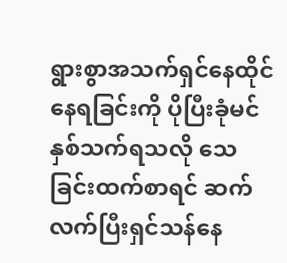ရွားစွာအသက်ရှင်နေထိုင်နေရခြင်းကို ပိုပြီးခုံမင်နှစ်သက်ရသလို သေခြင်းထက်စာရင် ဆက်လက်ပြီးရှင်သန်နေ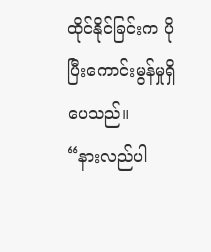ထိုင်နိုင်ခြင်းက ပိုပြီးကောင်းမွန်မှုရှိပေသည်။
“နားလည်ပါ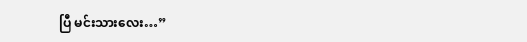ပြီ မင်းသားလေး…”